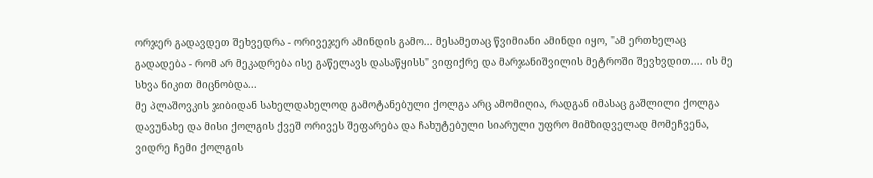ორჯერ გადავდეთ შეხვედრა - ორივეჯერ ამინდის გამო... მესამეთაც წვიმიანი ამინდი იყო, "ამ ერთხელაც გადადება - რომ არ მეკადრება ისე გაწელავს დასაწყისს" ვიფიქრე და მარჯანიშვილის მეტროში შევხვდით.... ის მე სხვა ნიკით მიცნობდა...
მე პლაშოვკის ჯიბიდან სახელდახელოდ გამოტანებული ქოლგა არც ამომიღია, რადგან იმასაც გაშლილი ქოლგა დავუნახე და მისი ქოლგის ქვეშ ორივეს შეფარება და ჩახუტებული სიარული უფრო მიმზიდველად მომეჩვენა, ვიდრე ჩემი ქოლგის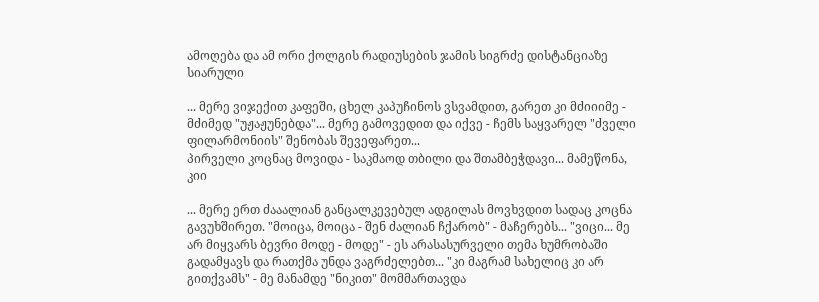ამოღება და ამ ორი ქოლგის რადიუსების ჯამის სიგრძე დისტანციაზე სიარული

... მერე ვიჯექით კაფეში, ცხელ კაპუჩინოს ვსვამდით, გარეთ კი მძიიიმე - მძიმედ "უჟაჟუნებდა"... მერე გამოვედით და იქვე - ჩემს საყვარელ "ძველი ფილარმონიის" შენობას შევეფარეთ...
პირველი კოცნაც მოვიდა - საკმაოდ თბილი და შთამბეჭდავი... მამეწონა, კიი

... მერე ერთ ძააალიან განცალკევებულ ადგილას მოვხვდით სადაც კოცნა გავუხშირეთ. "მოიცა, მოიცა - შენ ძალიან ჩქარობ" - მაჩერებს... "ვიცი... მე არ მიყვარს ბევრი მოდე - მოდე" - ეს არასასურველი თემა ხუმრობაში გადამყავს და რათქმა უნდა ვაგრძელებთ... "კი მაგრამ სახელიც კი არ გითქვამს" - მე მანამდე "ნიკით" მომმართავდა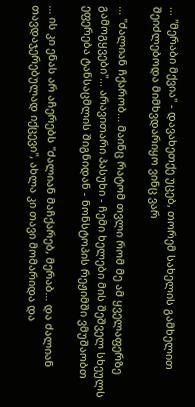... "მერაბი მქვია" - დავახეთქე უცებ, თორემ სახელის გამხელით შეიძლებოდა მიმხვდარიყო ვინც ვარ

... "ძალიან ჩქარობ... მაინც რატომ თვლი რომ მე ამ ყველაფერზე გამოგყვები"... არავითარი პასუხი - ჩემი ხელები მის შეშველ სხეულს ეფერება ტანსაცმლის შიგნიდან - ნონსტოპის რეჟიმში ვმუშაობთ

... ის კი ენას არ აჩერებს "ძალიან მაჩქარებ, მერაბ... და ძალიან თავდაჯერებულად იქცევი", ახლა კი თავი მომარიდა და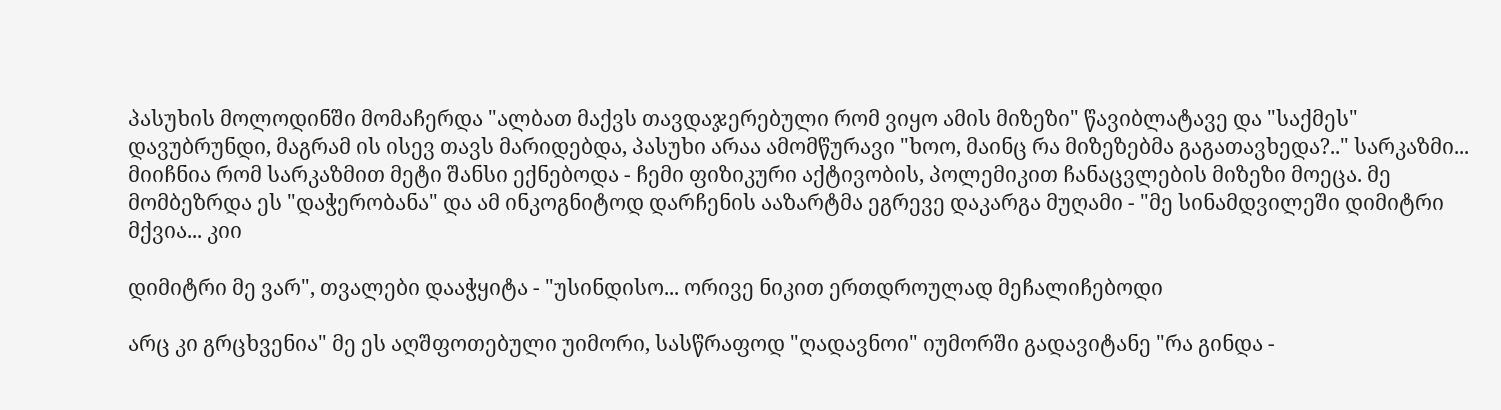პასუხის მოლოდინში მომაჩერდა "ალბათ მაქვს თავდაჯერებული რომ ვიყო ამის მიზეზი" წავიბლატავე და "საქმეს" დავუბრუნდი, მაგრამ ის ისევ თავს მარიდებდა, პასუხი არაა ამომწურავი "ხოო, მაინც რა მიზეზებმა გაგათავხედა?.." სარკაზმი... მიიჩნია რომ სარკაზმით მეტი შანსი ექნებოდა - ჩემი ფიზიკური აქტივობის, პოლემიკით ჩანაცვლების მიზეზი მოეცა. მე მომბეზრდა ეს "დაჭერობანა" და ამ ინკოგნიტოდ დარჩენის ააზარტმა ეგრევე დაკარგა მუღამი - "მე სინამდვილეში დიმიტრი მქვია... კიი

დიმიტრი მე ვარ", თვალები დააჭყიტა - "უსინდისო... ორივე ნიკით ერთდროულად მეჩალიჩებოდი

არც კი გრცხვენია" მე ეს აღშფოთებული უიმორი, სასწრაფოდ "ღადავნოი" იუმორში გადავიტანე "რა გინდა -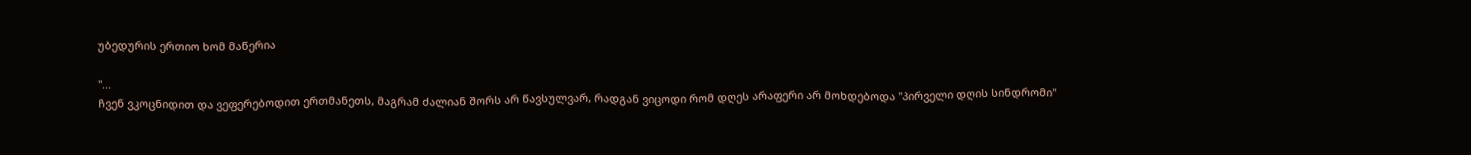უბედურის ერთიო ხომ მაწერია

"...
ჩვენ ვკოცნიდით და ვეფერებოდით ერთმანეთს, მაგრამ ძალიან შორს არ წავსულვარ, რადგან ვიცოდი რომ დღეს არაფერი არ მოხდებოდა "პირველი დღის სინდრომი"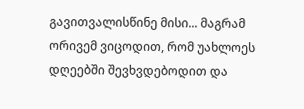გავითვალისწინე მისი... მაგრამ ორივემ ვიცოდით, რომ უახლოეს დღეებში შევხვდებოდით და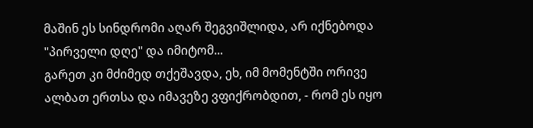მაშინ ეს სინდრომი აღარ შეგვიშლიდა, არ იქნებოდა "პირველი დღე" და იმიტომ...
გარეთ კი მძიმედ თქეშავდა, ეხ, იმ მომენტში ორივე ალბათ ერთსა და იმავეზე ვფიქრობდით, - რომ ეს იყო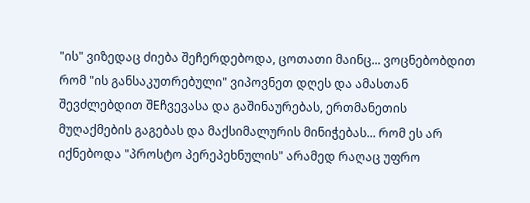"ის" ვიზედაც ძიება შეჩერდებოდა, ცოთათი მაინც... ვოცნებობდით რომ "ის განსაკუთრებული" ვიპოვნეთ დღეს და ამასთან შევძლებდით შEჩვევასა და გაშინაურებას, ერთმანეთის მუღაქმების გაგებას და მაქსიმალურის მინიჭებას... რომ ეს არ იქნებოდა "პროსტო პერეპეხნულის" არამედ რაღაც უფრო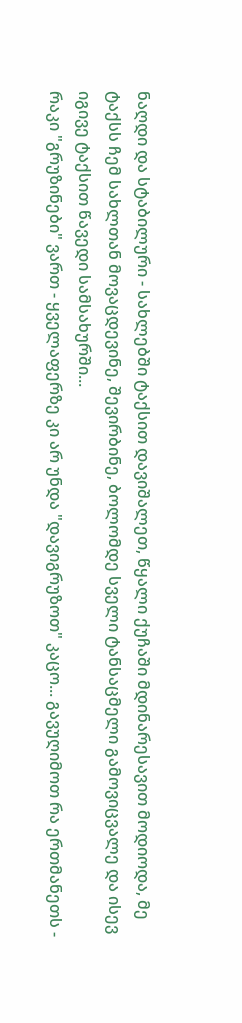ნაღდი და სტაბილური - სახლებში ტაქსით დავიშალეთ, წყალი ქუჩაში მდინარესავით მოდიოდა, მე ტაქსს ჩემ სახლთან მოვაცდევინე, შევირბინე, ბოლომდე სველი ტანსაცმელი გამოვიცვალე და ისევ იგივე ტაქსით წავედი სამსახურში...
რაკი "გრუზინები" ვართ - ყველაფერზე კი არ უნდა "დავიგრუზოთ" კაცო... გავუღიმოთ რა ერთმანეთს -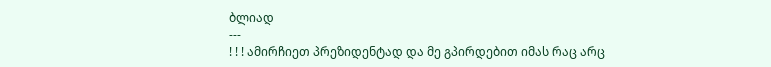ბლიად
---
! ! ! ამირჩიეთ პრეზიდენტად და მე გპირდებით იმას რაც არც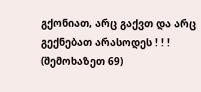გქონიათ, არც გაქვთ და არც გექნებათ არასოდეს ! ! ! (შემოხაზეთ 69)